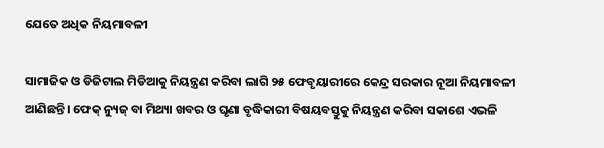ଯେତେ ଅଧିକ ନିୟମାବଳୀ

ସାମାଜିକ ଓ ଡିଜିଟାଲ ମିଡିଆକୁ ନିୟନ୍ତ୍ରଣ କରିବା ଲାଗି ୨୫ ଫେବୃୟାରୀରେ କେନ୍ଦ୍ର ସରକାର ନୂଆ ନିୟମାବଳୀ ଆଣିଛନ୍ତି। ଫେକ୍‌ ନ୍ୟୁଜ୍‌ ବା ମିଥ୍ୟା ଖବର ଓ ଘୃଣା ବୃଦ୍ଧିକାରୀ ବିଷୟବସ୍ତୁକୁ ନିୟନ୍ତ୍ରଣ କରିବା ସକାଶେ ଏଭଳି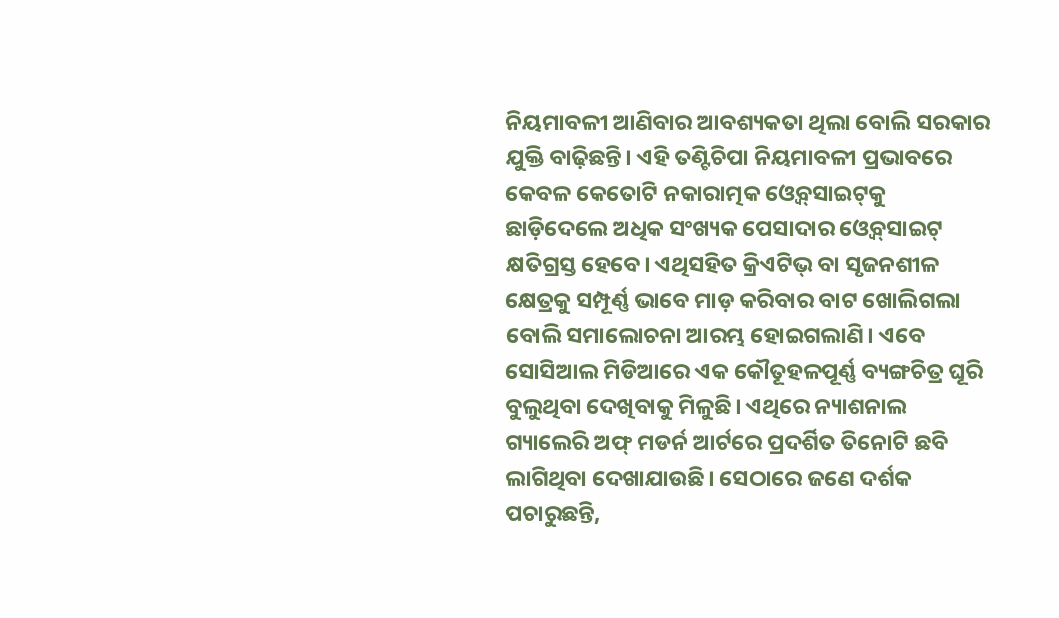ନିୟମାବଳୀ ଆଣିବାର ଆବଶ୍ୟକତା ଥିଲା ବୋଲି ସରକାର ଯୁକ୍ତି ବାଢ଼ିଛନ୍ତି। ଏହି ତଣ୍ଟିଚିପା ନିୟମାବଳୀ ପ୍ରଭାବରେ କେବଳ କେତୋଟି ନକାରାତ୍ମକ ଓ୍ବେବ୍‌ସାଇଟ୍‌କୁ ଛାଡ଼ିଦେଲେ ଅଧିକ ସଂଖ୍ୟକ ପେସାଦାର ଓ୍ବେବ୍‌ସାଇଟ୍‌ କ୍ଷତିଗ୍ରସ୍ତ ହେବେ। ଏଥିସହିତ କ୍ରିଏଟିଭ୍‌ ବା ସୃଜନଶୀଳ କ୍ଷେତ୍ରକୁ ସମ୍ପୂର୍ଣ୍ଣ ଭାବେ ମାଡ଼ କରିବାର ବାଟ ଖୋଲିଗଲା ବୋଲି ସମାଲୋଚନା ଆରମ୍ଭ ହୋଇଗଲାଣି। ଏବେ ସୋସିଆଲ ମିଡିଆରେ ଏକ କୌତୂହଳପୂର୍ଣ୍ଣ ବ୍ୟଙ୍ଗଚିତ୍ର ଘୂରି ବୁଲୁଥିବା ଦେଖିବାକୁ ମିଳୁଛି। ଏଥିରେ ନ୍ୟାଶନାଲ ଗ୍ୟାଲେରି ଅଫ୍‌ ମଡର୍ନ ଆର୍ଟରେ ପ୍ରଦର୍ଶିତ ତିନୋଟି ଛବି ଲାଗିଥିବା ଦେଖାଯାଉଛି। ସେଠାରେ ଜଣେ ଦର୍ଶକ ପଚାରୁଛନ୍ତି,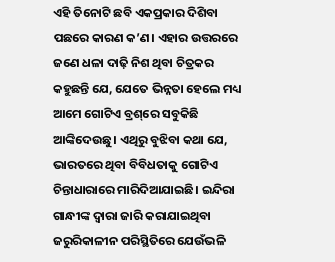ଏହି ତିନୋଟି ଛବି ଏକପ୍ରକାର ଦିଶିବା ପଛରେ କାରଣ କ’ଣ। ଏହାର ଉତ୍ତରରେ ଜଣେ ଧଳା ଦାଢ଼ି ନିଶ ଥିବା ଚିତ୍ରକର କହୁଛନ୍ତି ଯେ, ଯେତେ ଭିନ୍ନତା ହେଲେ ମଧ୍ୟ ଆମେ ଗୋଟିଏ ବ୍ରଶ୍‌ରେ ସବୁକିଛି ଆଙ୍କିଦେଉଛୁ। ଏଥିରୁ ବୁଝିବା କଥା ଯେ, ଭାରତରେ ଥିବା ବିବିଧତାକୁ ଗୋଟିଏ ଚିନ୍ତାଧାରାରେ ମାରିଦିଆଯାଇଛି। ଇନ୍ଦିରା ଗାନ୍ଧୀଙ୍କ ଦ୍ୱାରା ଜାରି କରାଯାଇଥିବା ଜରୁରିକାଳୀନ ପରିସ୍ଥିତିରେ ଯେଉଁଭଳି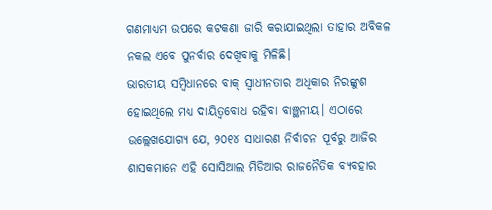ଗଣମାଧ୍ୟମ ଉପରେ କଟକଣା ଜାରି କରାଯାଇଥିଲା ତାହାର ଅବିକଳ ନକଲ ଏବେ ପୁନର୍ବାର ଦେଖିବାକୁ ମିଳିଛି।
ଭାରତୀୟ ସମ୍ବିଧାନରେ ବାକ୍‌ ସ୍ବାଧୀନତାର ଅଧିକାର ନିରଙ୍କୁଶ ହୋଇଥିଲେ ମଧ୍ୟ ଦାୟିତ୍ୱବୋଧ ରହିବା ବାଞ୍ଛନୀୟ। ଏଠାରେ ଉଲ୍ଲେଖଯୋଗ୍ୟ ଯେ, ୨୦୧୪ ସାଧାରଣ ନିର୍ବାଚନ ପୂର୍ବରୁ ଆଜିର ଶାସକମାନେ ଏହି ସୋସିଆଲ ମିଡିଆର ରାଜନୈତିକ ବ୍ୟବହାର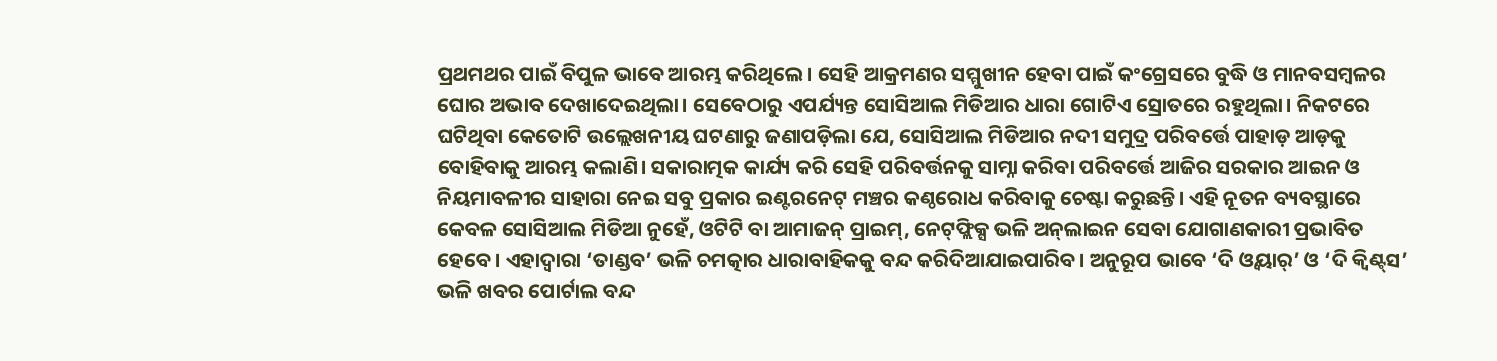ପ୍ରଥମଥର ପାଇଁ ବିପୁଳ ଭାବେ ଆରମ୍ଭ କରିଥିଲେ। ସେହି ଆକ୍ରମଣର ସମ୍ମୁଖୀନ ହେବା ପାଇଁ କଂଗ୍ରେସରେ ବୁଦ୍ଧି ଓ ମାନବସମ୍ବଳର ଘୋର ଅଭାବ ଦେଖାଦେଇଥିଲା। ସେବେଠାରୁ ଏପର୍ଯ୍ୟନ୍ତ ସୋସିଆଲ ମିଡିଆର ଧାରା ଗୋଟିଏ ସ୍ରୋତରେ ରହୁଥିଲା। ନିକଟରେ ଘଟିଥିବା କେତୋଟି ଉଲ୍ଲେଖନୀୟ ଘଟଣାରୁ ଜଣାପଡ଼ିଲା ଯେ, ସୋସିଆଲ ମିଡିଆର ନଦୀ ସମୁଦ୍ର ପରିବର୍ତ୍ତେ ପାହାଡ଼ ଆଡ଼କୁ ବୋହିବାକୁ ଆରମ୍ଭ କଲାଣି। ସକାରାତ୍ମକ କାର୍ଯ୍ୟ କରି ସେହି ପରିବର୍ତ୍ତନକୁ ସାମ୍ନା କରିବା ପରିବର୍ତ୍ତେ ଆଜିର ସରକାର ଆଇନ ଓ ନିୟମାବଳୀର ସାହାରା ନେଇ ସବୁ ପ୍ରକାର ଇଣ୍ଟରନେଟ୍‌ ମଞ୍ଚର କଣ୍ଠରୋଧ କରିବାକୁ ଚେଷ୍ଟା କରୁଛନ୍ତି। ଏହି ନୂତନ ବ୍ୟବସ୍ଥାରେ କେବଳ ସୋସିଆଲ ମିଡିଆ ନୁହେଁ, ଓଟିଟି ବା ଆମାଜନ୍‌ ପ୍ରାଇମ୍‌, ନେଟ୍‌ଫ୍ଲିକ୍ସ ଭଳି ଅନ୍‌ଲାଇନ ସେବା ଯୋଗାଣକାରୀ ପ୍ରଭାବିତ ହେବେ। ଏହାଦ୍ୱାରା ‘ତାଣ୍ଡବ’ ଭଳି ଚମତ୍କାର ଧାରାବାହିକକୁ ବନ୍ଦ କରିଦିଆଯାଇପାରିବ। ଅନୁରୂପ ଭାବେ ‘ଦି ଓ୍ବୟାର୍‌’ ଓ ‘ଦି କ୍ୱିଣ୍ଟ୍‌ସ’ ଭଳି ଖବର ପୋର୍ଟାଲ ବନ୍ଦ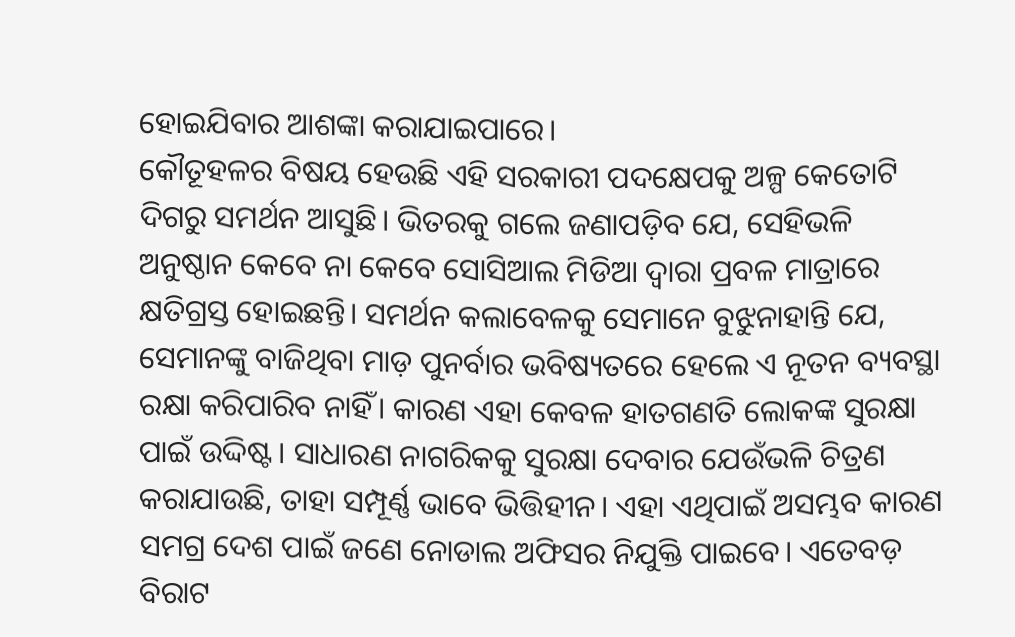ହୋଇଯିବାର ଆଶଙ୍କା କରାଯାଇପାରେ।
କୌତୂହଳର ବିଷୟ ହେଉଛି ଏହି ସରକାରୀ ପଦକ୍ଷେପକୁ ଅଳ୍ପ କେତୋଟି ଦିଗରୁ ସମର୍ଥନ ଆସୁଛି। ଭିତରକୁ ଗଲେ ଜଣାପଡ଼ିବ ଯେ, ସେହିଭଳି ଅନୁଷ୍ଠାନ କେବେ ନା କେବେ ସୋସିଆଲ ମିଡିଆ ଦ୍ୱାରା ପ୍ରବଳ ମାତ୍ରାରେ କ୍ଷତିଗ୍ରସ୍ତ ହୋଇଛନ୍ତି। ସମର୍ଥନ କଲାବେଳକୁ ସେମାନେ ବୁଝୁନାହାନ୍ତି ଯେ, ସେମାନଙ୍କୁ ବାଜିଥିବା ମାଡ଼ ପୁନର୍ବାର ଭବିଷ୍ୟତରେ ହେଲେ ଏ ନୂତନ ବ୍ୟବସ୍ଥା ରକ୍ଷା କରିପାରିବ ନାହିଁ। କାରଣ ଏହା କେବଳ ହାତଗଣତି ଲୋକଙ୍କ ସୁରକ୍ଷା ପାଇଁ ଉଦ୍ଦିଷ୍ଟ। ସାଧାରଣ ନାଗରିକକୁ ସୁରକ୍ଷା ଦେବାର ଯେଉଁଭଳି ଚିତ୍ରଣ କରାଯାଉଛି, ତାହା ସମ୍ପୂର୍ଣ୍ଣ ଭାବେ ଭିତ୍ତିହୀନ। ଏହା ଏଥିପାଇଁ ଅସମ୍ଭବ କାରଣ ସମଗ୍ର ଦେଶ ପାଇଁ ଜଣେ ନୋଡାଲ ଅଫିସର ନିଯୁକ୍ତି ପାଇବେ। ଏତେବଡ଼ ବିରାଟ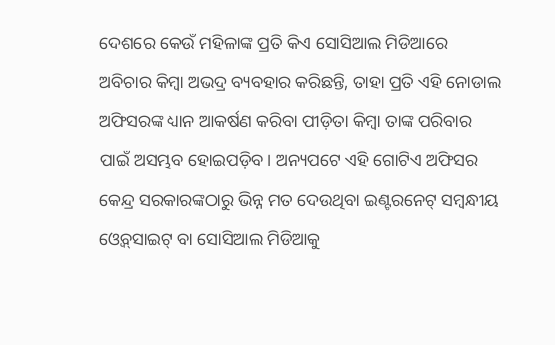ଦେଶରେ କେଉଁ ମହିଳାଙ୍କ ପ୍ରତି କିଏ ସୋସିଆଲ ମିଡିଆରେ ଅବିଚାର କିମ୍ବା ଅଭଦ୍ର ବ୍ୟବହାର କରିଛନ୍ତି, ତାହା ପ୍ରତି ଏହି ନୋଡାଲ ଅଫିସରଙ୍କ ଧ୍ୟାନ ଆକର୍ଷଣ କରିବା ପୀଡ଼ିତା କିମ୍ବା ତାଙ୍କ ପରିବାର ପାଇଁ ଅସମ୍ଭବ ହୋଇପଡ଼ିବ। ଅନ୍ୟପଟେ ଏହି ଗୋଟିଏ ଅଫିସର କେନ୍ଦ୍ର ସରକାରଙ୍କଠାରୁ ଭିନ୍ନ ମତ ଦେଉଥିବା ଇଣ୍ଟରନେଟ୍‌ ସମ୍ବନ୍ଧୀୟ ଓ୍ବେବ୍‌ସାଇଟ୍‌ ବା ସୋସିଆଲ ମିଡିଆକୁ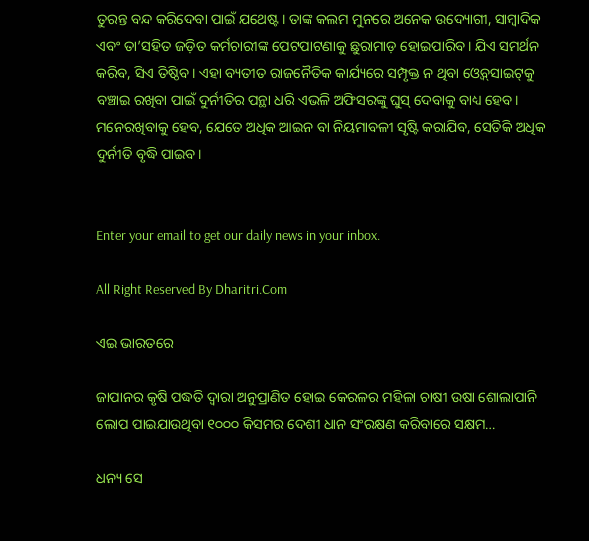ତୁରନ୍ତ ବନ୍ଦ କରିଦେବା ପାଇଁ ଯଥେଷ୍ଟ। ତାଙ୍କ କଲମ ମୁନରେ ଅନେକ ଉଦ୍ୟୋଗୀ, ସାମ୍ବାଦିକ ଏବଂ ତା’ସହିତ ଜଡ଼ିତ କର୍ମଚାରୀଙ୍କ ପେଟପାଟଣାକୁ ଛୁରାମାଡ଼ ହୋଇପାରିବ। ଯିଏ ସମର୍ଥନ କରିବ, ସିଏ ତିଷ୍ଠିବ। ଏହା ବ୍ୟତୀତ ରାଜନୈତିକ କାର୍ଯ୍ୟରେ ସମ୍ପୃକ୍ତ ନ ଥିବା ଓ୍ବେବ୍‌ସାଇଟ୍‌କୁ ବଞ୍ଚାଇ ରଖିବା ପାଇଁ ଦୁର୍ନୀତିର ପନ୍ଥା ଧରି ଏଭଳି ଅଫିସରଙ୍କୁ ଘୁସ୍‌ ଦେବାକୁ ବାଧ୍ୟ ହେବ। ମନେରଖିବାକୁ ହେବ, ଯେତେ ଅଧିକ ଆଇନ ବା ନିୟମାବଳୀ ସୃଷ୍ଟି କରାଯିବ, ସେତିକି ଅଧିକ ଦୁର୍ନୀତି ବୃଦ୍ଧି ପାଇବ।


Enter your email to get our daily news in your inbox.

All Right Reserved By Dharitri.Com

ଏଇ ଭାରତରେ

ଜାପାନର କୃଷି ପଦ୍ଧତି ଦ୍ୱାରା ଅନୁପ୍ରାଣିତ ହୋଇ କେରଳର ମହିଳା ଚାଷୀ ଉଷା ଶୋଲାପାନି ଲୋପ ପାଇଯାଉଥିବା ୧୦୦୦ କିସମର ଦେଶୀ ଧାନ ସଂରକ୍ଷଣ କରିବାରେ ସକ୍ଷମ…

ଧନ୍ୟ ସେ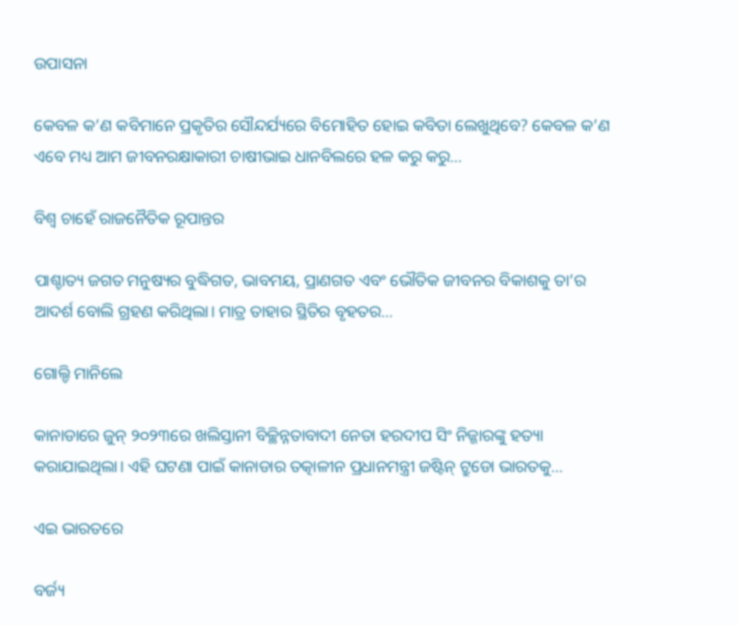ଉପାସନା

କେବଳ କ’ଣ କବିମାନେ ପ୍ରକୃତିର ସୌନ୍ଦର୍ଯ୍ୟରେ ବିମୋହିତ ହୋଇ କବିତା ଲେଖୁଥିବେ? କେବଳ କ’ଣ ଏବେ ମଧ୍ୟ ଆମ ଜୀବନରକ୍ଷାକାରୀ ଚାଷୀଭାଇ ଧାନବିଲରେ ହଳ କରୁ କରୁ…

ବିଶ୍ୱ ଚାହେଁ ରାଜନୈତିକ ରୂପାନ୍ତର

ପାଶ୍ଚାତ୍ୟ ଜଗତ ମନୁଷ୍ୟର ବୁଦ୍ଧିଗତ, ଭାବମୟ, ପ୍ରାଣଗତ ଏବଂ ଭୌତିକ ଜୀବନର ବିକାଶକୁ ତା’ର ଆଦର୍ଶ ବୋଲି ଗ୍ରହଣ କରିଥିଲା। ମାତ୍ର ତାହାର ସ୍ଥିତିର ବୃହତର…

ଗୋଲ୍ଡି ମାନିଲେ

କାନାଡାରେ ଜୁନ୍‌ ୨୦୨୩ରେ ଖଲିସ୍ତାନୀ ବିଚ୍ଛିନ୍ନତାବାଦୀ ନେତା ହରଦୀପ ସିଂ ନିଜ୍ଜାରଙ୍କୁ ହତ୍ୟା କରାଯାଇଥିଲା। ଏହି ଘଟଣା ପାଇଁ କାନାଡାର ତତ୍କାଳୀନ ପ୍ରଧାନମନ୍ତ୍ରୀ ଜଷ୍ଟିନ୍‌ ଟ୍ରୁଡୋ ଭାରତକୁ…

ଏଇ ଭାରତରେ

ବର୍ଜ୍ୟ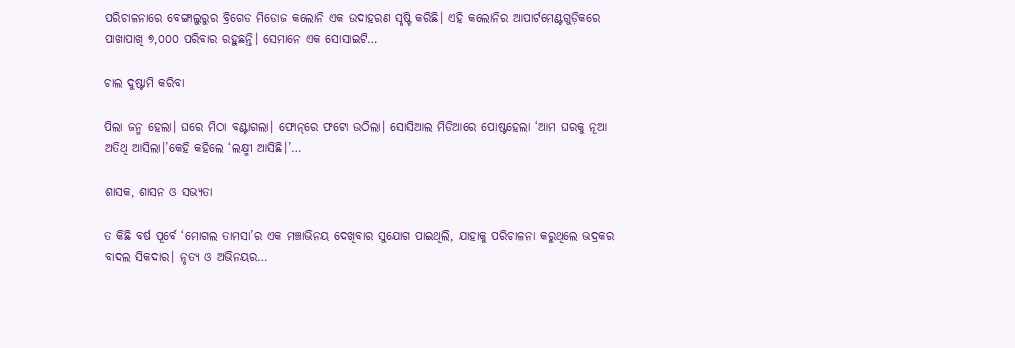ପରିଚାଳନାରେ ବେଙ୍ଗାଲୁରୁର ବ୍ରିଗେଡ ମିଡୋଜ କଲୋନି ଏକ ଉଦାହରଣ ସୃଷ୍ଟି କରିଛି। ଏହି କଲୋନିର ଆପାର୍ଟମେଣ୍ଟଗୁଡ଼ିକରେ ପାଖାପାଖି ୭,୦୦୦ ପରିବାର ରହୁଛନ୍ତି। ସେମାନେ ଏକ ସୋସାଇଟି…

ଚାଲ ଦୁଷ୍ଟାମି କରିବା

ପିଲା ଜନ୍ମ ହେଲା। ଘରେ ମିଠା ବଣ୍ଟାଗଲା। ଫୋନ୍‌ରେ ଫଟୋ ଉଠିଲା। ସୋସିଆଲ ମିଡିଆରେ ପୋଷ୍ଟହେଲା ‘ଆମ ଘରକୁ ନୂଆ ଅତିଥି ଆସିଲା।’କେହି କହିଲେ ‘ଲକ୍ଷ୍ମୀ ଆସିଛି।’…

ଶାସକ, ଶାସନ ଓ ସଭ୍ୟତା

ତ କିଛି ବର୍ଷ ପୂର୍ବେ ‘ମୋଗଲ ତାମସା’ର ଏକ ମଞ୍ଚାଭିନୟ ଦେଖିବାର ସୁଯୋଗ ପାଇଥିଲି, ଯାହାକୁ ପରିଚାଳନା କରୁଥିଲେ ଭଦ୍ରକର ବାଦଲ ସିକଦାର। ନୃତ୍ୟ ଓ ଅଭିନୟର…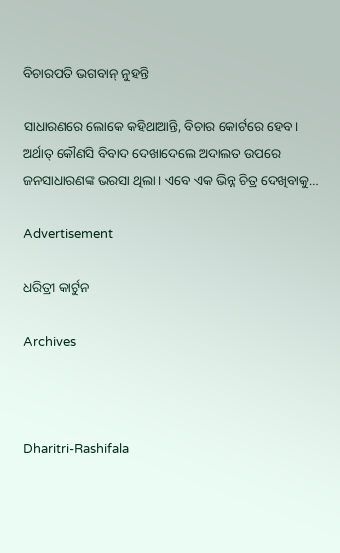ବିଚାରପତି ଭଗବାନ୍‌ ନୁହନ୍ତି

ସାଧାରଣରେ ଲୋକେ କହିଥାଆନ୍ତି, ବିଚାର କୋର୍ଟରେ ହେବ। ଅର୍ଥାତ୍‌ କୌଣସି ବିବାଦ ଦେଖାଦେଲେ ଅଦାଲତ ଉପରେ ଜନସାଧାରଣଙ୍କ ଭରସା ଥିଲା। ଏବେ ଏକ ଭିନ୍ନ ଚିତ୍ର ଦେଖିବାକୁ…

Advertisement

ଧରିତ୍ରୀ କାର୍ଟୁନ

Archives



Dharitri-Rashifala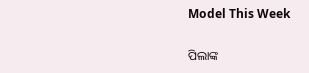Model This Week

ପିଲାଙ୍କ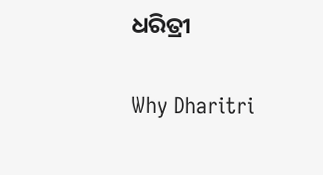ଧରିତ୍ରୀ

Why Dharitri